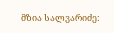მზია სალვარიძე: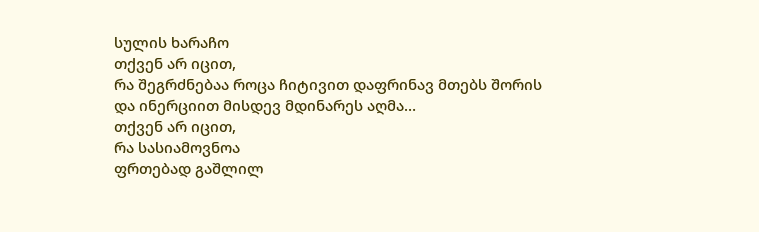სულის ხარაჩო
თქვენ არ იცით,
რა შეგრძნებაა როცა ჩიტივით დაფრინავ მთებს შორის
და ინერციით მისდევ მდინარეს აღმა…
თქვენ არ იცით,
რა სასიამოვნოა
ფრთებად გაშლილ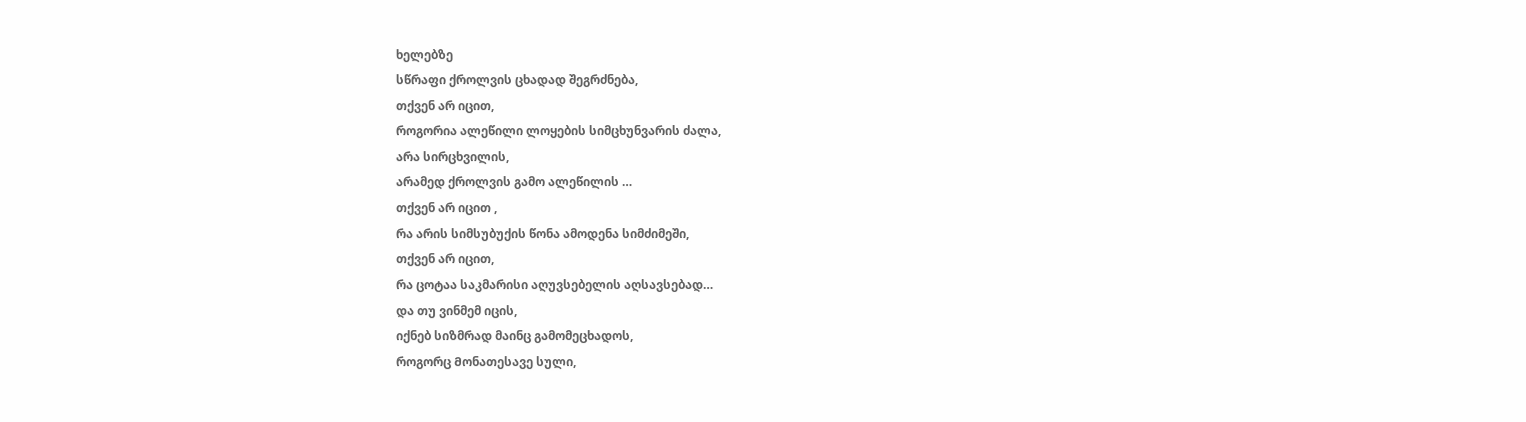ხელებზე
სწრაფი ქროლვის ცხადად შეგრძნება,
თქვენ არ იცით,
როგორია ალეწილი ლოყების სიმცხუნვარის ძალა,
არა სირცხვილის,
არამედ ქროლვის გამო ალეწილის …
თქვენ არ იცით ,
რა არის სიმსუბუქის წონა ამოდენა სიმძიმეში,
თქვენ არ იცით,
რა ცოტაა საკმარისი აღუვსებელის აღსავსებად…
და თუ ვინმემ იცის,
იქნებ სიზმრად მაინც გამომეცხადოს,
როგორც Მონათესავე სული,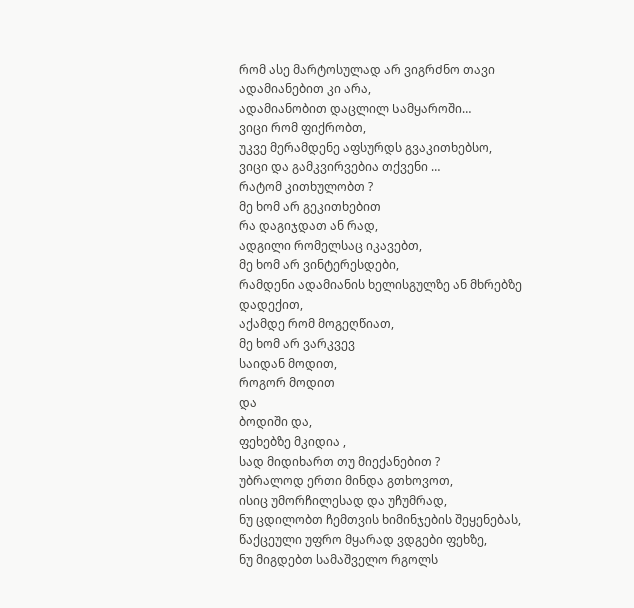რომ ასე მარტოსულად არ ვიგრᲫნო თავი
ადამიანებით კი არა,
ადამიანობით დაცლილ Სამყაროში…
ვიცი რომ ფიქრობთ,
უკვე მერამდენე აფსურდს გვაკითხებსო,
ვიცი და გამკვირვებია თქვენი …
რატომ კითხულობთ ?
მე ხომ არ გეკითხებით
რა დაგიჯდათ ან რად,
ადგილი რომელსაც იკავებთ,
მე ხომ არ ვინტერესდები,
რამდენი ადამიანის ხელისგულზე ან მხრებზე დადექით,
აქამდე რომ მოგეღწიათ,
მე ხომ არ ვარკვევ
საიდან მოდით,
როგორ მოდით
და
ბოდიში და,
ფეხებზე მკიდია ,
სად მიდიხართ თუ მიექანებით ?
უბრალოდ ერთი მინდა გთხოვოთ,
ისიც უმორჩილესად და უჩუმრად,
ნუ ცდილობთ ჩემთვის ხიმინჯების შეყენებას,
წაქცეული უფრო მყარად ვდგები ფეხზე,
ნუ მიგდებთ სამაშველო რგოლს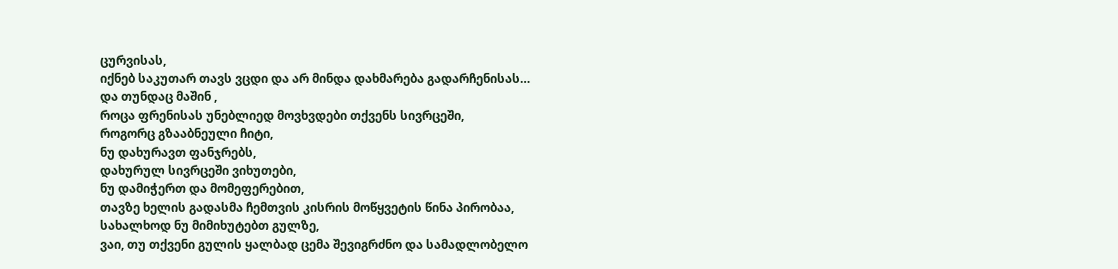ცურვისას,
იქნებ საკუთარ თავს ვცდი და არ მინდა დახმარება გადარჩენისას…
და თუნდაც მაშინ ,
როცა ფრენისას უნებლიედ მოვხვდები თქვენს სივრცეში,
როგორც გზააბნეული ჩიტი,
ნუ დახურავთ ფანჯრებს,
დახურულ სივრცეში ვიხუთები,
ნუ დამიჭერთ და მომეფერებით,
თავზე ხელის გადასმა ჩემთვის კისრის მოწყვეტის წინა პირობაა,
სახალხოდ ნუ მიმიხუტებთ გულზე,
ვაი, თუ თქვენი გულის ყალბად ცემა შევიგრძნო და სამადლობელო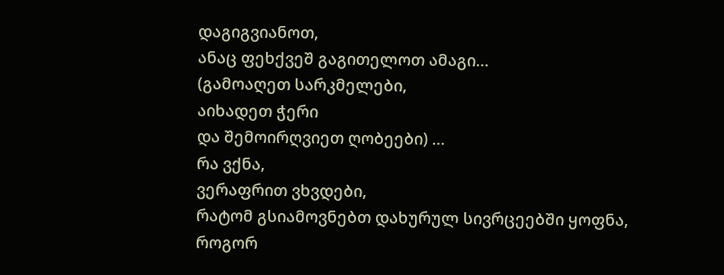დაგიგვიანოთ,
ანაც ფეხქვეშ გაგითელოთ ამაგი…
(გამოაღეთ სარკმელები,
აიხადეთ ჭერი
და შემოირღვიეთ ღობეები) …
რა ვქნა,
ვერაფრით ვხვდები,
რატომ გსიამოვნებთ დახურულ სივრცეებში ყოფნა,
როგორ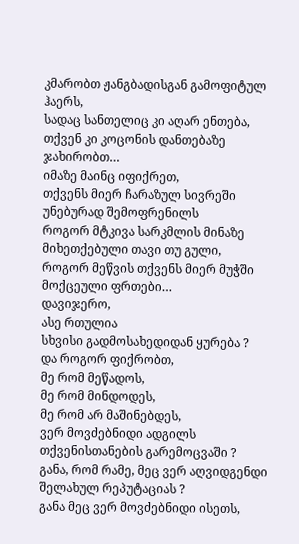კმარობთ ჟანგბადისგან გამოფიტულ ჰაერს,
სადაც სანთელიც კი აღარ ენთება,
თქვენ კი კოცონის დანთებაზე ჯახირობთ…
იმაზე მაინც იფიქრეთ,
თქვენს მიერ ჩარაზულ სივრეში უნებურად შემოფრენილს
როგორ მტკივა სარკმლის მინაზე მიხეთქებული თავი თუ გული,
როგორ მეწვის თქვენს მიერ მუჭში მოქცეული ფრთები…
დავიჯერო,
ასე რთულია
სხვისი გადმოსახედიდან ყურება ?
და როგორ ფიქრობთ,
მე რომ მეწადოს,
მე რომ მინდოდეს,
მე რომ არ მაშინებდეს,
ვერ მოვძებნიდი ადგილს თქვენისთანების გარემოცვაში ?
განა, რომ რამე, მეც ვერ აღვიდგენდი შელახულ რეპუტაციას ?
განა მეც ვერ მოვძებნიდი ისეთს,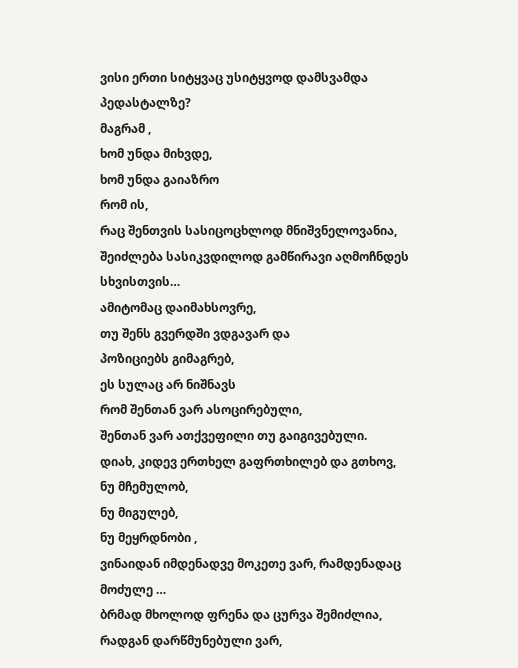ვისი ერთი სიტყვაც უსიტყვოდ დამსვამდა პედასტალზე?
მაგრამ ,
ხომ უნდა მიხვდე,
ხომ უნდა გაიაზრო
რომ ის,
რაც შენთვის სასიცოცხლოდ მნიშვნელოვანია,
შეიძლება სასიკვდილოდ გამწირავი აღმოჩნდეს სხვისთვის…
ამიტომაც დაიმახსოვრე,
თუ შენს გვერდში ვდგავარ და
პოზიციებს გიმაგრებ,
ეს სულაც არ ნიშნავს
რომ შენთან ვარ ასოცირებული,
შენთან ვარ ათქვეფილი თუ გაიგივებული.
დიახ, კიდევ ერთხელ გაფრთხილებ და გთხოვ,
ნუ მჩემულობ,
ნუ მიგულებ,
ნუ მეყრდნობი ,
ვინაიდან იმდენადვე მოკეთე ვარ, რამდენადაც მოძულე …
ბრმად მხოლოდ ფრენა და ცურვა შემიძლია,
რადგან დარწმუნებული ვარ,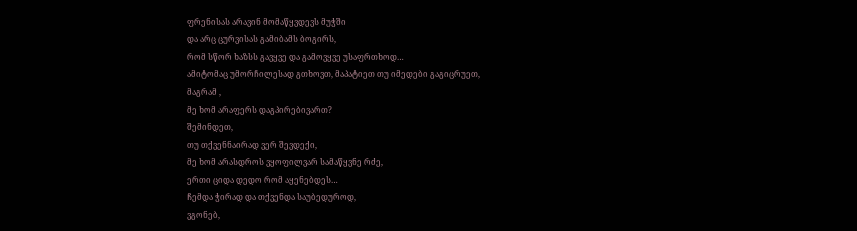ფრენისას არავინ მომაწყვდევს მუჭში
და არც ცურვისას გამიბამს ბოგირს,
რომ სწორ ხაზსს გავყვე და გამოვყვე უსაფრთხოდ…
ამიტომაც უმორჩილესად გთხოვთ, მაპატიეთ თუ იმედები გაგიცრუეთ,
მაგრამ ,
მე ხომ არაფერს დაგპირებივართ?
შემინდეთ,
თუ თქვენნაირად ვერ შევდექი,
მე ხომ არასდროს ვყოფილვარ სამაწყვნე რძე,
ერთი ციდა დედო რომ აყენებდეს…
Ჩემდა ჭირად და თქვენდა საუბედუროდ,
ვგონებ,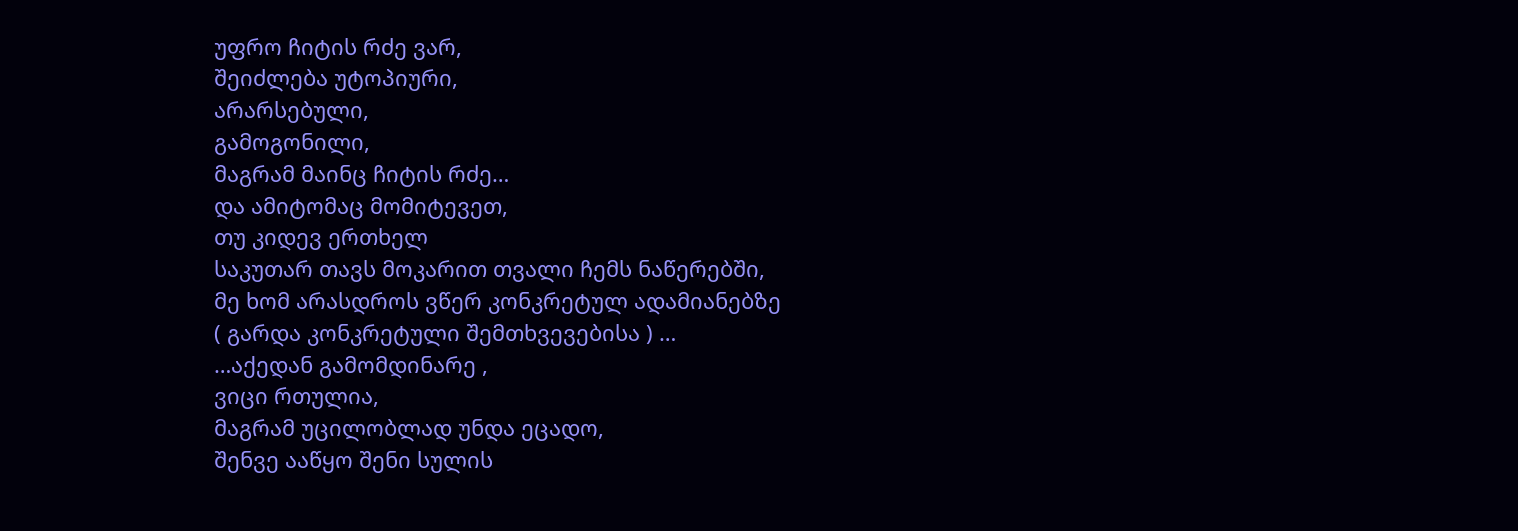უფრო ჩიტის რძე ვარ,
შეიძლება უტოპიური,
არარსებული,
გამოგონილი,
მაგრამ მაინც ჩიტის რძე…
და ამიტომაც მომიტევეთ,
თუ კიდევ ერთხელ
საკუთარ თავს მოკარით თვალი ჩემს ნაწერებში,
მე ხომ არასდროს ვწერ კონკრეტულ ადამიანებზე
( გარდა კონკრეტული შემთხვევებისა ) …
…აქედან გამომდინარე ,
ვიცი რთულია,
მაგრამ უცილობლად უნდა ეცადო,
შენვე ააწყო შენი სულის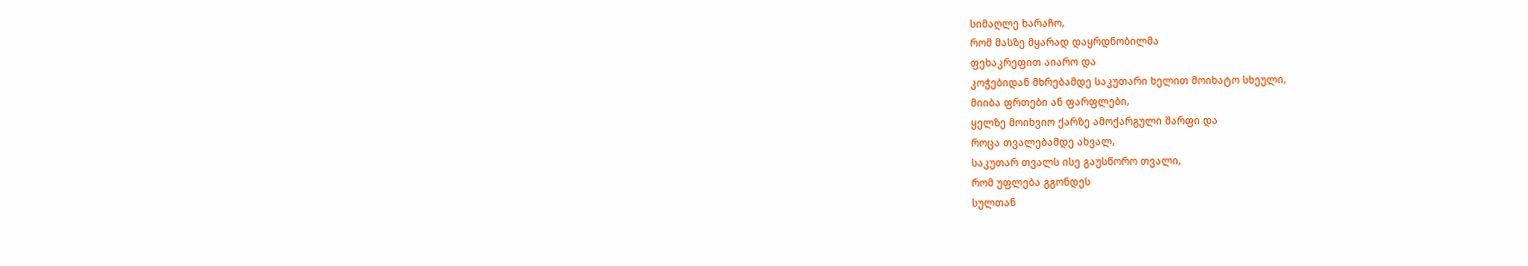სიმაღლე ხარაჩო,
რომ მასზე მყარად დაყრდნობილმა
ფეხაკრეფით აიარო და
კოჭებიდან მხრებამდე საკუთარი ხელით მოიხატო სხეული,
მიიბა ფრთები ან ფარფლები,
ყელზე მოიხვიო ქარზე ამოქარგული შარფი და
როცა თვალებამდე ახვალ,
საკუთარ თვალს ისე გაუსწორო თვალი,
რომ უფლება გგონდეს
სულთან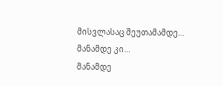მისვლასაც შეუთამამდე…
მანამდე კი…
მანამდე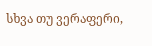სხვა თუ ვერაფერი,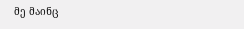მე მაინც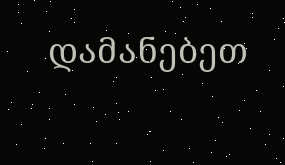დამანებეთ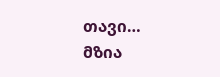თავი…
მზია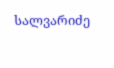სალვარიძე